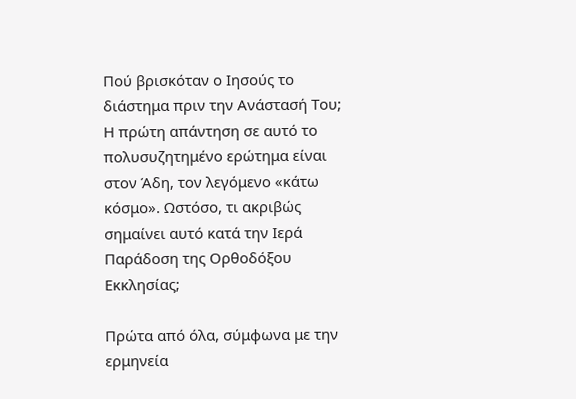Πού βρισκόταν ο Ιησούς το διάστημα πριν την Ανάστασή Του; Η πρώτη απάντηση σε αυτό το πολυσυζητημένο ερώτημα είναι στον Άδη, τον λεγόμενο «κάτω κόσμο». Ωστόσο, τι ακριβώς σημαίνει αυτό κατά την Ιερά Παράδοση της Ορθοδόξου Εκκλησίας;

Πρώτα από όλα, σύμφωνα με την ερμηνεία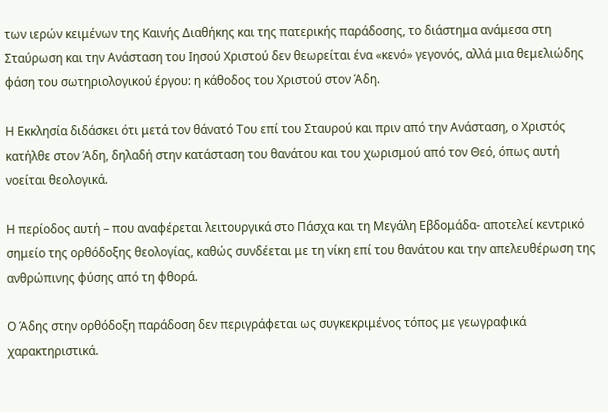των ιερών κειμένων της Καινής Διαθήκης και της πατερικής παράδοσης, το διάστημα ανάμεσα στη Σταύρωση και την Ανάσταση του Ιησού Χριστού δεν θεωρείται ένα «κενό» γεγονός, αλλά μια θεμελιώδης φάση του σωτηριολογικού έργου: η κάθοδος του Χριστού στον Άδη.

Η Εκκλησία διδάσκει ότι μετά τον θάνατό Του επί του Σταυρού και πριν από την Ανάσταση, ο Χριστός κατήλθε στον Άδη, δηλαδή στην κατάσταση του θανάτου και του χωρισμού από τον Θεό, όπως αυτή νοείται θεολογικά.

Η περίοδος αυτή – που αναφέρεται λειτουργικά στο Πάσχα και τη Μεγάλη Εβδομάδα- αποτελεί κεντρικό σημείο της ορθόδοξης θεολογίας, καθώς συνδέεται με τη νίκη επί του θανάτου και την απελευθέρωση της ανθρώπινης φύσης από τη φθορά.

Ο Άδης στην ορθόδοξη παράδοση δεν περιγράφεται ως συγκεκριμένος τόπος με γεωγραφικά χαρακτηριστικά.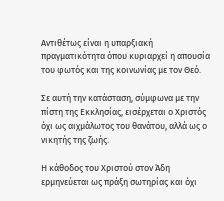Αντιθέτως είναι η υπαρξιακή πραγματικότητα όπου κυριαρχεί η απουσία του φωτός και της κοινωνίας με τον Θεό.

Σε αυτή την κατάσταση, σύμφωνα με την πίστη της Εκκλησίας, εισέρχεται ο Χριστός όχι ως αιχμάλωτος του θανάτου, αλλά ως ο νικητής της ζωής.

Η κάθοδος του Χριστού στον Άδη ερμηνεύεται ως πράξη σωτηρίας και όχι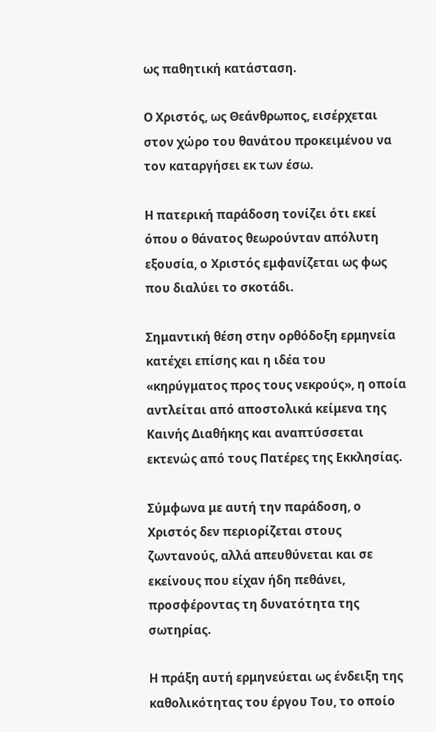ως παθητική κατάσταση.

Ο Χριστός, ως Θεάνθρωπος, εισέρχεται στον χώρο του θανάτου προκειμένου να τον καταργήσει εκ των έσω.

Η πατερική παράδοση τονίζει ότι εκεί όπου ο θάνατος θεωρούνταν απόλυτη εξουσία, ο Χριστός εμφανίζεται ως φως που διαλύει το σκοτάδι.

Σημαντική θέση στην ορθόδοξη ερμηνεία κατέχει επίσης και η ιδέα του «κηρύγματος προς τους νεκρούς», η οποία αντλείται από αποστολικά κείμενα της Καινής Διαθήκης και αναπτύσσεται εκτενώς από τους Πατέρες της Εκκλησίας.

Σύμφωνα με αυτή την παράδοση, ο Χριστός δεν περιορίζεται στους ζωντανούς, αλλά απευθύνεται και σε εκείνους που είχαν ήδη πεθάνει, προσφέροντας τη δυνατότητα της σωτηρίας.

Η πράξη αυτή ερμηνεύεται ως ένδειξη της καθολικότητας του έργου Του, το οποίο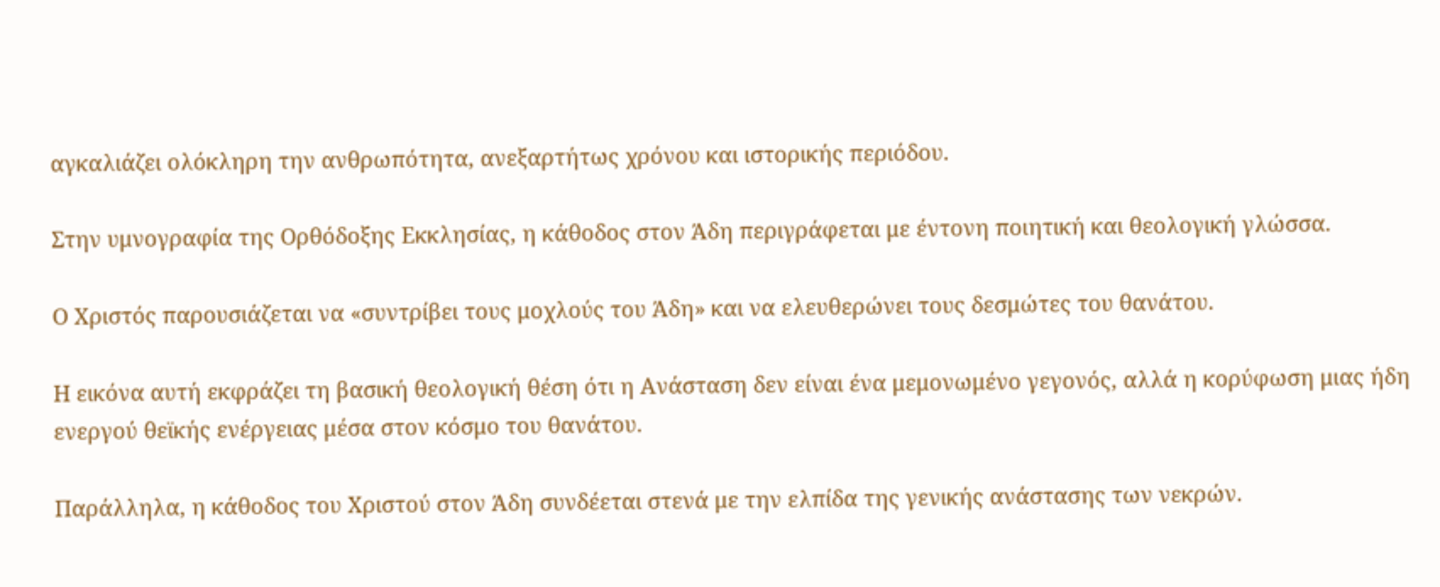αγκαλιάζει ολόκληρη την ανθρωπότητα, ανεξαρτήτως χρόνου και ιστορικής περιόδου.

Στην υμνογραφία της Ορθόδοξης Εκκλησίας, η κάθοδος στον Άδη περιγράφεται με έντονη ποιητική και θεολογική γλώσσα.

Ο Χριστός παρουσιάζεται να «συντρίβει τους μοχλούς του Άδη» και να ελευθερώνει τους δεσμώτες του θανάτου.

Η εικόνα αυτή εκφράζει τη βασική θεολογική θέση ότι η Ανάσταση δεν είναι ένα μεμονωμένο γεγονός, αλλά η κορύφωση μιας ήδη ενεργού θεϊκής ενέργειας μέσα στον κόσμο του θανάτου.

Παράλληλα, η κάθοδος του Χριστού στον Άδη συνδέεται στενά με την ελπίδα της γενικής ανάστασης των νεκρών.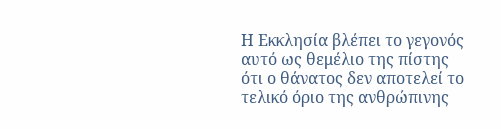Η Εκκλησία βλέπει το γεγονός αυτό ως θεμέλιο της πίστης ότι ο θάνατος δεν αποτελεί το τελικό όριο της ανθρώπινης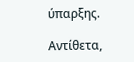ύπαρξης.

Αντίθετα,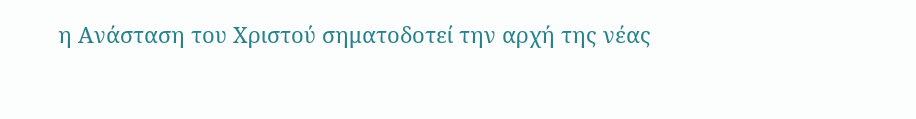η Ανάσταση του Χριστού σηματοδοτεί την αρχή της νέας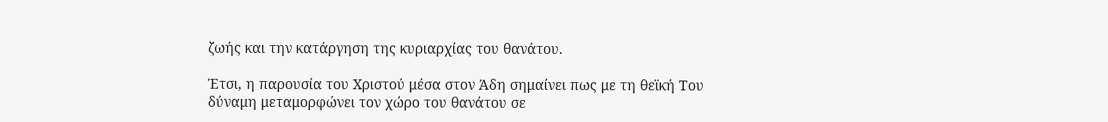ζωής και την κατάργηση της κυριαρχίας του θανάτου.

Έτσι, η παρουσία του Χριστού μέσα στον Άδη σημαίνει πως με τη θεϊκή Του δύναμη μεταμορφώνει τον χώρο του θανάτου σε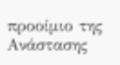προοίμιο της Ανάστασης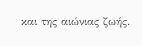και της αιώνιας ζωής.